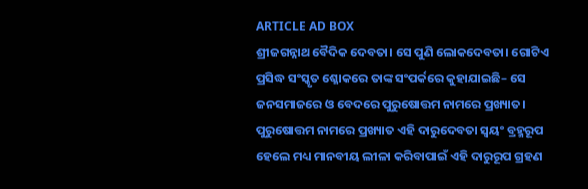ARTICLE AD BOX
ଶ୍ରୀଜଗନ୍ନାଥ ବୈଦିକ ଦେବତା। ସେ ପୁଣି ଲୋକଦେବତା। ଗୋଟିଏ ପ୍ରସିଦ୍ଧ ସଂସ୍କୃତ ଶ୍ଳୋକରେ ତାଙ୍କ ସଂପର୍କରେ କୁହାଯାଇଛି– ସେ ଜନସମାଜରେ ଓ ବେଦରେ ପୁରୁଷୋତ୍ତମ ନାମରେ ପ୍ରଖ୍ୟାତ। ପୁରୁଷୋତ୍ତମ ନାମରେ ପ୍ରଖ୍ୟାତ ଏହି ଦାରୁଦେବତା ସ୍ବୟଂ ବ୍ରହ୍ମରୂପ ହେଲେ ମଧ୍ୟ ମାନବୀୟ ଲୀଳା କରିବାପାଇଁ ଏହି ଦାରୁରୂପ ଗ୍ରହଣ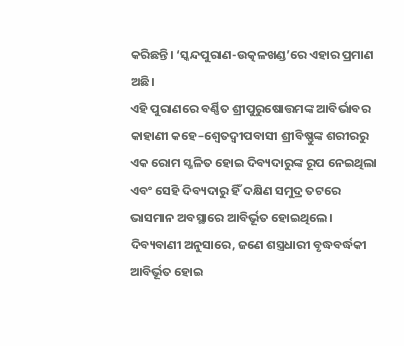କରିଛନ୍ତି। ‘ସ୍କନ୍ଦପୁରାଣ-ଉତ୍କଳଖଣ୍ଡ’ରେ ଏହାର ପ୍ରମାଣ ଅଛି।
ଏହି ପୁରାଣରେ ବର୍ଣ୍ଣିତ ଶ୍ରୀପୁରୁଷୋତ୍ତମଙ୍କ ଆବିର୍ଭାବର କାହାଣୀ କହେ–ଶ୍ବେତଦ୍ବୀପବାସୀ ଶ୍ରୀବିଷ୍ଣୁଙ୍କ ଶରୀରରୁ ଏକ ରୋମ ସ୍ଖଳିତ ହୋଇ ଦିବ୍ୟଦାରୁଙ୍କ ରୂପ ନେଇଥିଲା ଏବଂ ସେହି ଦିବ୍ୟଦାରୁ ହିଁ ଦକ୍ଷିଣ ସମୁଦ୍ର ତଟରେ ଭାସମାନ ଅବସ୍ଥାରେ ଆବିର୍ଭୂତ ହୋଇଥିଲେ। ଦିବ୍ୟବାଣୀ ଅନୁସାରେ, ଜଣେ ଶସ୍ତ୍ରଧାରୀ ବୃଦ୍ଧବର୍ଦ୍ଧକୀ ଆବିର୍ଭୂତ ହୋଇ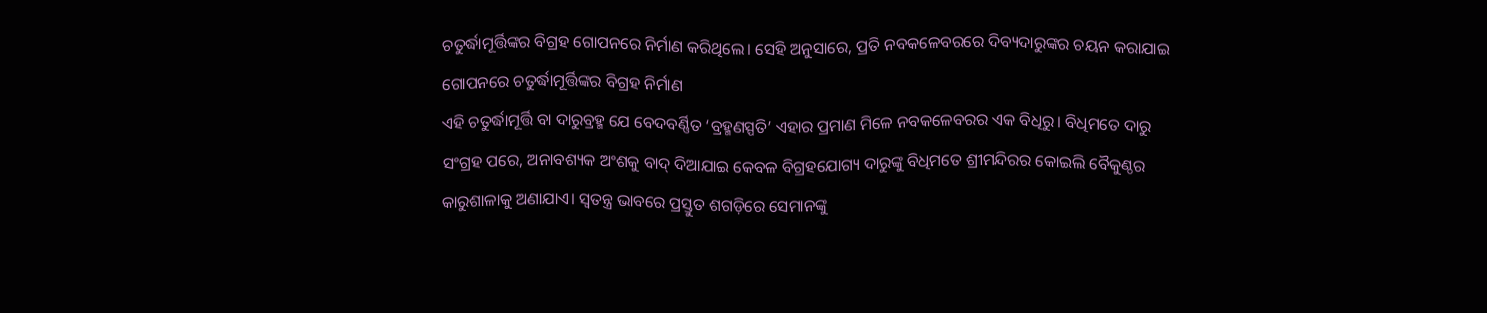ଚତୁର୍ଦ୍ଧାମୂର୍ତ୍ତିଙ୍କର ବିଗ୍ରହ ଗୋପନରେ ନିର୍ମାଣ କରିଥିଲେ। ସେହି ଅନୁସାରେ, ପ୍ରତି ନବକଳେବରରେ ଦିବ୍ୟଦାରୁଙ୍କର ଚୟନ କରାଯାଇ ଗୋପନରେ ଚତୁର୍ଦ୍ଧାମୂର୍ତ୍ତିଙ୍କର ବିଗ୍ରହ ନିର୍ମାଣ
ଏହି ଚତୁର୍ଦ୍ଧାମୂର୍ତ୍ତି ବା ଦାରୁବ୍ରହ୍ମ ଯେ ବେଦବର୍ଣ୍ଣିତ ‘ବ୍ରହ୍ମଣସ୍ପତି’ ଏହାର ପ୍ରମାଣ ମିଳେ ନବକଳେବରର ଏକ ବିଧିରୁ। ବିଧିମତେ ଦାରୁ ସଂଗ୍ରହ ପରେ, ଅନାବଶ୍ୟକ ଅଂଶକୁ ବାଦ୍ ଦିଆଯାଇ କେବଳ ବିଗ୍ରହଯୋଗ୍ୟ ଦାରୁଙ୍କୁ ବିଧିମତେ ଶ୍ରୀମନ୍ଦିରର କୋଇଲି ବୈକୁଣ୍ଠର କାରୁଶାଳାକୁ ଅଣାଯାଏ। ସ୍ବତନ୍ତ୍ର ଭାବରେ ପ୍ରସ୍ତୁତ ଶଗଡ଼ିରେ ସେମାନଙ୍କୁ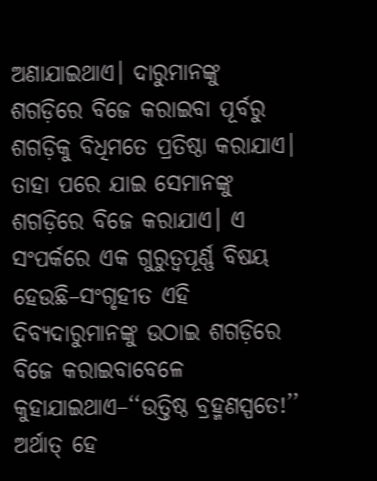ଅଣାଯାଇଥାଏ। ଦାରୁମାନଙ୍କୁ ଶଗଡ଼ିରେ ବିଜେ କରାଇବା ପୂର୍ବରୁ ଶଗଡ଼ିକୁ ବିଧିମତେ ପ୍ରତିଷ୍ଠା କରାଯାଏ। ତାହା ପରେ ଯାଇ ସେମାନଙ୍କୁ ଶଗଡ଼ିରେ ବିଜେ କରାଯାଏ। ଏ ସଂପର୍କରେ ଏକ ଗୁରୁତ୍ବପୂର୍ଣ୍ଣ ବିଷୟ ହେଉଛି–ସଂଗୃହୀତ ଏହି ଦିବ୍ୟଦାରୁମାନଙ୍କୁ ଉଠାଇ ଶଗଡ଼ିରେ ବିଜେ କରାଇବାବେଳେ କୁହାଯାଇଥାଏ–‘‘ଉତ୍ତିଷ୍ଠ ବ୍ରହ୍ମଣସ୍ପତେ!’’ ଅର୍ଥାତ୍ ହେ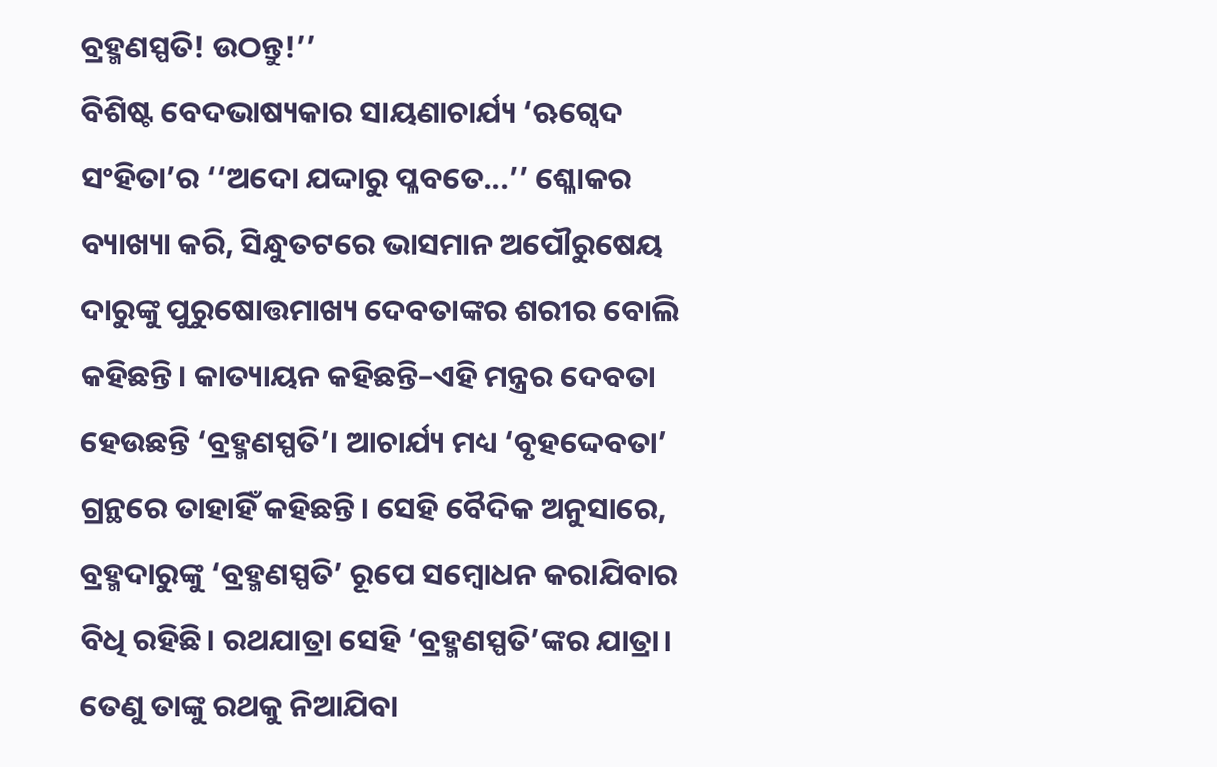ବ୍ରହ୍ମଣସ୍ପତି! ଉଠନ୍ତୁ!’’
ବିଶିଷ୍ଟ ବେଦଭାଷ୍ୟକାର ସାୟଣାଚାର୍ଯ୍ୟ ‘ଋଗ୍ବେଦ ସଂହିତା’ର ‘‘ଅଦୋ ଯଦ୍ଦାରୁ ପ୍ଳବତେ...’’ ଶ୍ଳୋକର ବ୍ୟାଖ୍ୟା କରି, ସିନ୍ଧୁତଟରେ ଭାସମାନ ଅପୌରୁଷେୟ ଦାରୁଙ୍କୁ ପୁରୁଷୋତ୍ତମାଖ୍ୟ ଦେବତାଙ୍କର ଶରୀର ବୋଲି କହିଛନ୍ତି। କାତ୍ୟାୟନ କହିଛନ୍ତି–ଏହି ମନ୍ତ୍ରର ଦେବତା ହେଉଛନ୍ତି ‘ବ୍ରହ୍ମଣସ୍ପତି’। ଆଚାର୍ଯ୍ୟ ମଧ୍ୟ ‘ବୃହଦ୍ଦେବତା’ ଗ୍ରନ୍ଥରେ ତାହାହିଁ କହିଛନ୍ତି। ସେହି ବୈଦିକ ଅନୁସାରେ, ବ୍ରହ୍ମଦାରୁଙ୍କୁ ‘ବ୍ରହ୍ମଣସ୍ପତି’ ରୂପେ ସମ୍ବୋଧନ କରାଯିବାର ବିଧି ରହିଛି। ରଥଯାତ୍ରା ସେହି ‘ବ୍ରହ୍ମଣସ୍ପତି’ଙ୍କର ଯାତ୍ରା। ତେଣୁ ତାଙ୍କୁ ରଥକୁ ନିଆଯିବା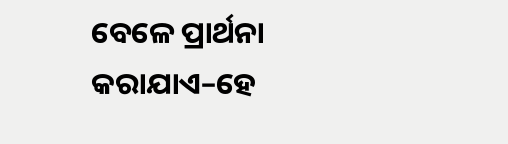ବେଳେ ପ୍ରାର୍ଥନା କରାଯାଏ–ହେ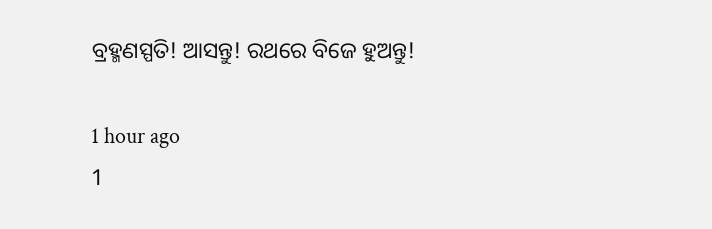ବ୍ରହ୍ମଣସ୍ପତି! ଆସନ୍ତୁ! ରଥରେ ବିଜେ ହୁଅନ୍ତୁ!

1 hour ago
1